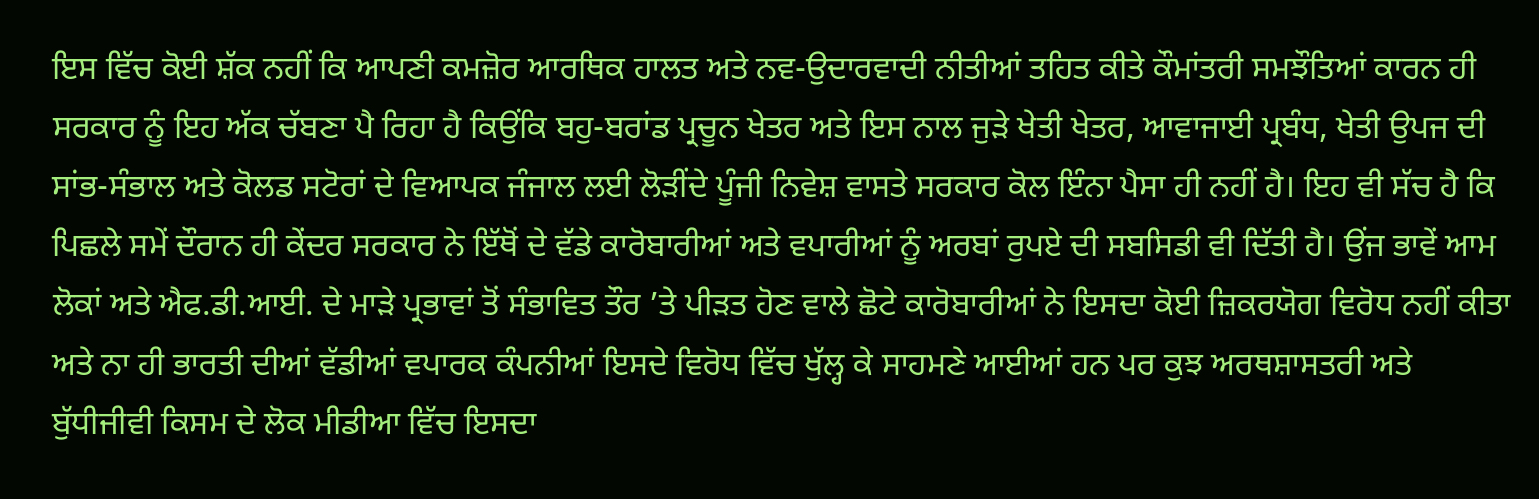ਇਸ ਵਿੱਚ ਕੋਈ ਸ਼ੱਕ ਨਹੀਂ ਕਿ ਆਪਣੀ ਕਮਜ਼ੋਰ ਆਰਥਿਕ ਹਾਲਤ ਅਤੇ ਨਵ-ਉਦਾਰਵਾਦੀ ਨੀਤੀਆਂ ਤਹਿਤ ਕੀਤੇ ਕੌਮਾਂਤਰੀ ਸਮਝੌਤਿਆਂ ਕਾਰਨ ਹੀ ਸਰਕਾਰ ਨੂੰ ਇਹ ਅੱਕ ਚੱਬਣਾ ਪੈ ਰਿਹਾ ਹੈ ਕਿਉਂਕਿ ਬਹੁ-ਬਰਾਂਡ ਪ੍ਰਚੂਨ ਖੇਤਰ ਅਤੇ ਇਸ ਨਾਲ ਜੁੜੇ ਖੇਤੀ ਖੇਤਰ, ਆਵਾਜਾਈ ਪ੍ਰਬੰਧ, ਖੇਤੀ ਉਪਜ ਦੀ ਸਾਂਭ-ਸੰਭਾਲ ਅਤੇ ਕੋਲਡ ਸਟੋਰਾਂ ਦੇ ਵਿਆਪਕ ਜੰਜਾਲ ਲਈ ਲੋੜੀਂਦੇ ਪੂੰਜੀ ਨਿਵੇਸ਼ ਵਾਸਤੇ ਸਰਕਾਰ ਕੋਲ ਇੰਨਾ ਪੈਸਾ ਹੀ ਨਹੀਂ ਹੈ। ਇਹ ਵੀ ਸੱਚ ਹੈ ਕਿ ਪਿਛਲੇ ਸਮੇਂ ਦੌਰਾਨ ਹੀ ਕੇਂਦਰ ਸਰਕਾਰ ਨੇ ਇੱਥੋਂ ਦੇ ਵੱਡੇ ਕਾਰੋਬਾਰੀਆਂ ਅਤੇ ਵਪਾਰੀਆਂ ਨੂੰ ਅਰਬਾਂ ਰੁਪਏ ਦੀ ਸਬਸਿਡੀ ਵੀ ਦਿੱਤੀ ਹੈ। ਉਂਜ ਭਾਵੇਂ ਆਮ ਲੋਕਾਂ ਅਤੇ ਐਫ.ਡੀ.ਆਈ. ਦੇ ਮਾੜੇ ਪ੍ਰਭਾਵਾਂ ਤੋਂ ਸੰਭਾਵਿਤ ਤੌਰ ’ਤੇ ਪੀੜਤ ਹੋਣ ਵਾਲੇ ਛੋਟੇ ਕਾਰੋਬਾਰੀਆਂ ਨੇ ਇਸਦਾ ਕੋਈ ਜ਼ਿਕਰਯੋਗ ਵਿਰੋਧ ਨਹੀਂ ਕੀਤਾ ਅਤੇ ਨਾ ਹੀ ਭਾਰਤੀ ਦੀਆਂ ਵੱਡੀਆਂ ਵਪਾਰਕ ਕੰਪਨੀਆਂ ਇਸਦੇ ਵਿਰੋਧ ਵਿੱਚ ਖੁੱਲ੍ਹ ਕੇ ਸਾਹਮਣੇ ਆਈਆਂ ਹਨ ਪਰ ਕੁਝ ਅਰਥਸ਼ਾਸਤਰੀ ਅਤੇ ਬੁੱਧੀਜੀਵੀ ਕਿਸਮ ਦੇ ਲੋਕ ਮੀਡੀਆ ਵਿੱਚ ਇਸਦਾ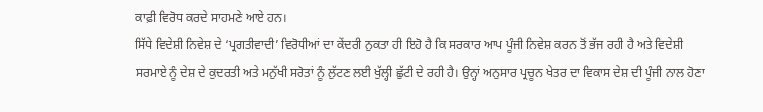ਕਾਫ਼ੀ ਵਿਰੋਧ ਕਰਦੇ ਸਾਹਮਣੇ ਆਏ ਹਨ।
ਸਿੱਧੇ ਵਿਦੇਸ਼ੀ ਨਿਵੇਸ਼ ਦੇ ‘ਪ੍ਰਗਤੀਵਾਦੀ’ ਵਿਰੋਧੀਆਂ ਦਾ ਕੇਂਦਰੀ ਨੁਕਤਾ ਹੀ ਇਹੋ ਹੈ ਕਿ ਸਰਕਾਰ ਆਪ ਪੂੰਜੀ ਨਿਵੇਸ਼ ਕਰਨ ਤੋਂ ਭੱਜ ਰਹੀ ਹੈ ਅਤੇ ਵਿਦੇਸ਼ੀ ਸਰਮਾਏ ਨੂੰ ਦੇਸ਼ ਦੇ ਕੁਦਰਤੀ ਅਤੇ ਮਨੁੱਖੀ ਸਰੋਤਾਂ ਨੂੰ ਲੁੱਟਣ ਲਈ ਖੁੱਲ੍ਹੀ ਛੁੱਟੀ ਦੇ ਰਹੀ ਹੈ। ਉਨ੍ਹਾਂ ਅਨੁਸਾਰ ਪ੍ਰਚੂਨ ਖੇਤਰ ਦਾ ਵਿਕਾਸ ਦੇਸ਼ ਦੀ ਪੂੰਜੀ ਨਾਲ ਹੋਣਾ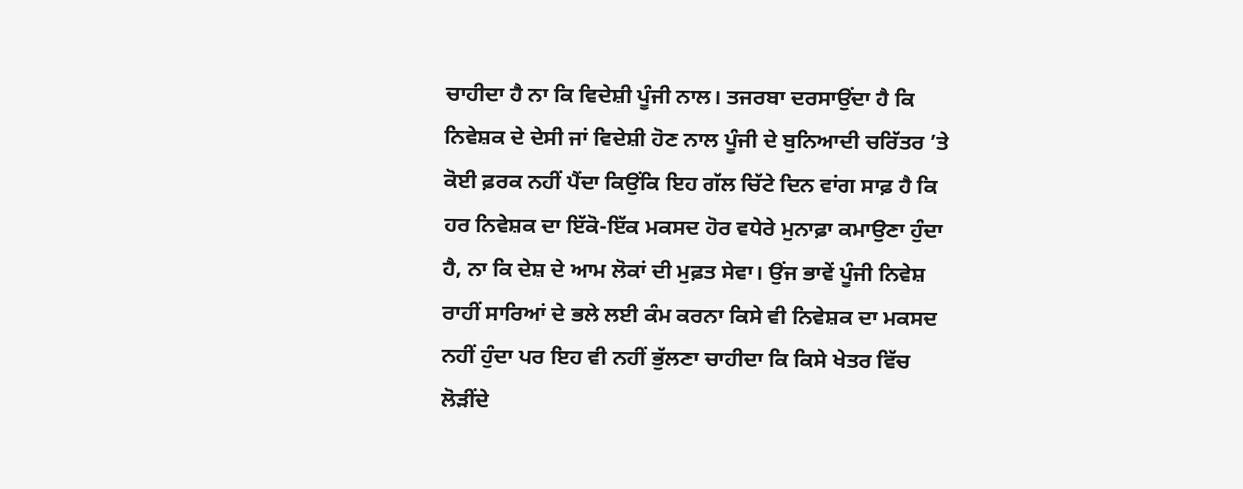ਚਾਹੀਦਾ ਹੈ ਨਾ ਕਿ ਵਿਦੇਸ਼ੀ ਪੂੰਜੀ ਨਾਲ। ਤਜਰਬਾ ਦਰਸਾਉਂਦਾ ਹੈ ਕਿ ਨਿਵੇਸ਼ਕ ਦੇ ਦੇਸੀ ਜਾਂ ਵਿਦੇਸ਼ੀ ਹੋਣ ਨਾਲ ਪੂੰਜੀ ਦੇ ਬੁਨਿਆਦੀ ਚਰਿੱਤਰ ’ਤੇ ਕੋਈ ਫ਼ਰਕ ਨਹੀਂ ਪੈਂਦਾ ਕਿਉਂਕਿ ਇਹ ਗੱਲ ਚਿੱਟੇ ਦਿਨ ਵਾਂਗ ਸਾਫ਼ ਹੈ ਕਿ ਹਰ ਨਿਵੇਸ਼ਕ ਦਾ ਇੱਕੋ-ਇੱਕ ਮਕਸਦ ਹੋਰ ਵਧੇਰੇ ਮੁਨਾਫ਼ਾ ਕਮਾਉਣਾ ਹੁੰਦਾ ਹੈ, ਨਾ ਕਿ ਦੇਸ਼ ਦੇ ਆਮ ਲੋਕਾਂ ਦੀ ਮੁਫ਼ਤ ਸੇਵਾ। ਉਂਜ ਭਾਵੇਂ ਪੂੰਜੀ ਨਿਵੇਸ਼ ਰਾਹੀਂ ਸਾਰਿਆਂ ਦੇ ਭਲੇ ਲਈ ਕੰਮ ਕਰਨਾ ਕਿਸੇ ਵੀ ਨਿਵੇਸ਼ਕ ਦਾ ਮਕਸਦ ਨਹੀਂ ਹੁੰਦਾ ਪਰ ਇਹ ਵੀ ਨਹੀਂ ਭੁੱਲਣਾ ਚਾਹੀਦਾ ਕਿ ਕਿਸੇ ਖੇਤਰ ਵਿੱਚ ਲੋੜੀਂਦੇ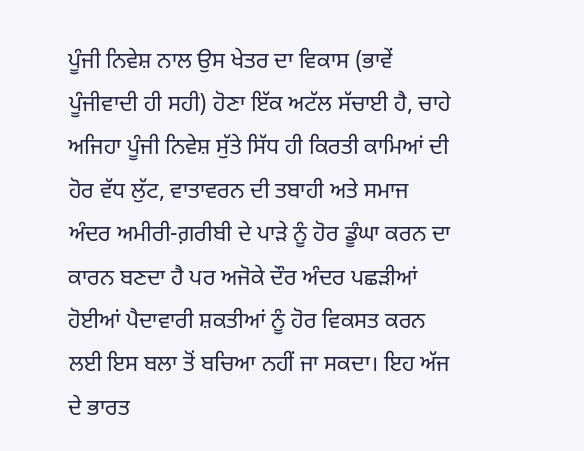ਪੂੰਜੀ ਨਿਵੇਸ਼ ਨਾਲ ਉਸ ਖੇਤਰ ਦਾ ਵਿਕਾਸ (ਭਾਵੇਂ ਪੂੰਜੀਵਾਦੀ ਹੀ ਸਹੀ) ਹੋਣਾ ਇੱਕ ਅਟੱਲ ਸੱਚਾਈ ਹੈ, ਚਾਹੇ ਅਜਿਹਾ ਪੂੰਜੀ ਨਿਵੇਸ਼ ਸੁੱਤੇ ਸਿੱਧ ਹੀ ਕਿਰਤੀ ਕਾਮਿਆਂ ਦੀ ਹੋਰ ਵੱਧ ਲੁੱਟ, ਵਾਤਾਵਰਨ ਦੀ ਤਬਾਹੀ ਅਤੇ ਸਮਾਜ ਅੰਦਰ ਅਮੀਰੀ-ਗ਼ਰੀਬੀ ਦੇ ਪਾੜੇ ਨੂੰ ਹੋਰ ਡੂੰਘਾ ਕਰਨ ਦਾ ਕਾਰਨ ਬਣਦਾ ਹੈ ਪਰ ਅਜੋਕੇ ਦੌਰ ਅੰਦਰ ਪਛੜੀਆਂ ਹੋਈਆਂ ਪੈਦਾਵਾਰੀ ਸ਼ਕਤੀਆਂ ਨੂੰ ਹੋਰ ਵਿਕਸਤ ਕਰਨ ਲਈ ਇਸ ਬਲਾ ਤੋਂ ਬਚਿਆ ਨਹੀਂ ਜਾ ਸਕਦਾ। ਇਹ ਅੱਜ ਦੇ ਭਾਰਤ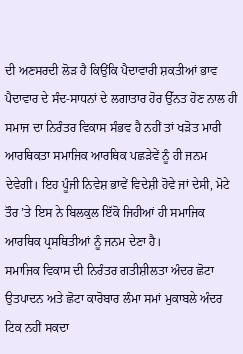ਦੀ ਅਣਸਰਦੀ ਲੋੜ ਹੈ ਕਿਉਂਕਿ ਪੈਦਾਵਾਰੀ ਸ਼ਕਤੀਆਂ ਭਾਵ ਪੈਦਾਵਾਰ ਦੇ ਸੰਦ-ਸਾਧਨਾਂ ਦੇ ਲਗਾਤਾਰ ਹੋਰ ਉੱਨਤ ਹੋਣ ਨਾਲ ਹੀ ਸਮਾਜ ਦਾ ਨਿਰੰਤਰ ਵਿਕਾਸ ਸੰਭਵ ਹੈ ਨਹੀਂ ਤਾਂ ਖੜੋਤ ਮਾਰੀ ਆਰਥਿਕਤਾ ਸਮਾਜਿਕ ਆਰਥਿਕ ਪਛੜੇਵੇਂ ਨੂੰ ਹੀ ਜਨਮ ਦੇਵੇਗੀ। ਇਹ ਪੂੰਜੀ ਨਿਵੇਸ਼ ਭਾਵੇਂ ਵਿਦੇਸ਼ੀ ਹੋਵੇ ਜਾਂ ਦੇਸੀ, ਮੋਟੇ ਤੌਰ ’ਤੇ ਇਸ ਨੇ ਬਿਲਕੁਲ ਇੱਕੋ ਜਿਹੀਆਂ ਹੀ ਸਮਾਜਿਕ ਆਰਥਿਕ ਪ੍ਰਸਥਿਤੀਆਂ ਨੂੰ ਜਨਮ ਦੇਣਾ ਹੈ।
ਸਮਾਜਿਕ ਵਿਕਾਸ ਦੀ ਨਿਰੰਤਰ ਗਤੀਸ਼ੀਲਤਾ ਅੰਦਰ ਛੋਟਾ ਉਤਪਾਦਨ ਅਤੇ ਛੋਟਾ ਕਾਰੋਬਾਰ ਲੰਮਾ ਸਮਾਂ ਮੁਕਾਬਲੇ ਅੰਦਰ ਟਿਕ ਨਹੀਂ ਸਕਦਾ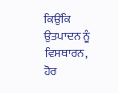ਕਿਉਂਕਿ ਉਤਪਾਦਨ ਨੂੰ ਵਿਸਥਾਰਨ, ਹੋਰ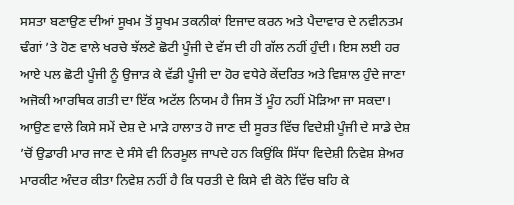ਸਸਤਾ ਬਣਾਉਣ ਦੀਆਂ ਸੂਖਮ ਤੋਂ ਸੂਖਮ ਤਕਨੀਕਾਂ ਇਜਾਦ ਕਰਨ ਅਤੇ ਪੈਦਾਵਾਰ ਦੇ ਨਵੀਨਤਮ ਢੰਗਾਂ ’ਤੇ ਹੋਣ ਵਾਲੇ ਖਰਚੇ ਝੱਲਣੇ ਛੋਟੀ ਪੂੰਜੀ ਦੇ ਵੱਸ ਦੀ ਹੀ ਗੱਲ ਨਹੀਂ ਹੁੰਦੀ। ਇਸ ਲਈ ਹਰ ਆਏ ਪਲ ਛੋਟੀ ਪੂੰਜੀ ਨੂੰ ਉਜਾੜ ਕੇ ਵੱਡੀ ਪੂੰਜੀ ਦਾ ਹੋਰ ਵਧੇਰੇ ਕੇਂਦਰਿਤ ਅਤੇ ਵਿਸ਼ਾਲ ਹੁੰਦੇ ਜਾਣਾ ਅਜੋਕੀ ਆਰਥਿਕ ਗਤੀ ਦਾ ਇੱਕ ਅਟੱਲ ਨਿਯਮ ਹੈ ਜਿਸ ਤੋਂ ਮੂੰਹ ਨਹੀਂ ਮੋੜਿਆ ਜਾ ਸਕਦਾ।
ਆਉਣ ਵਾਲੇ ਕਿਸੇ ਸਮੇਂ ਦੇਸ਼ ਦੇ ਮਾੜੇ ਹਾਲਾਤ ਹੋ ਜਾਣ ਦੀ ਸੂਰਤ ਵਿੱਚ ਵਿਦੇਸ਼ੀ ਪੂੰਜੀ ਦੇ ਸਾਡੇ ਦੇਸ਼ ’ਚੋਂ ਉਡਾਰੀ ਮਾਰ ਜਾਣ ਦੇ ਸੰਸੇ ਵੀ ਨਿਰਮੂਲ ਜਾਪਦੇ ਹਨ ਕਿਉਂਕਿ ਸਿੱਧਾ ਵਿਦੇਸ਼ੀ ਨਿਵੇਸ਼ ਸ਼ੇਅਰ ਮਾਰਕੀਟ ਅੰਦਰ ਕੀਤਾ ਨਿਵੇਸ਼ ਨਹੀਂ ਹੈ ਕਿ ਧਰਤੀ ਦੇ ਕਿਸੇ ਵੀ ਕੋਨੇ ਵਿੱਚ ਬਹਿ ਕੇ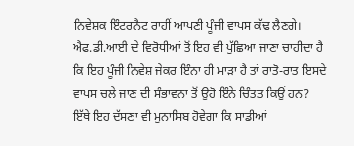ਨਿਵੇਸ਼ਕ ਇੰਟਰਨੈਟ ਰਾਹੀਂ ਆਪਣੀ ਪੂੰਜੀ ਵਾਪਸ ਕੱਢ ਲੈਣਗੇ। ਐਫ.ਡੀ.ਆਈ ਦੇ ਵਿਰੋਧੀਆਂ ਤੋਂ ਇਹ ਵੀ ਪੁੱਛਿਆ ਜਾਣਾ ਚਾਹੀਦਾ ਹੈ ਕਿ ਇਹ ਪੂੰਜੀ ਨਿਵੇਸ਼ ਜੇਕਰ ਇੰਨਾ ਹੀ ਮਾੜਾ ਹੈ ਤਾਂ ਰਾਤੋ-ਰਾਤ ਇਸਦੇ ਵਾਪਸ ਚਲੇ ਜਾਣ ਦੀ ਸੰਭਾਵਨਾ ਤੋਂ ਉਹੋ ਇੰਨੇ ਚਿੰਤਤ ਕਿਉਂ ਹਨ?
ਇੱਥੇ ਇਹ ਦੱਸਣਾ ਵੀ ਮੁਨਾਸਿਬ ਹੋਵੇਗਾ ਕਿ ਸਾਡੀਆਂ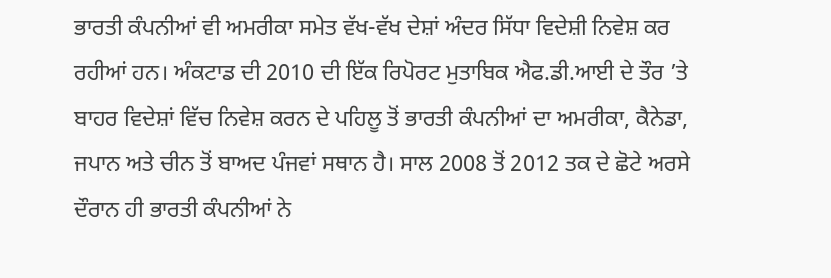ਭਾਰਤੀ ਕੰਪਨੀਆਂ ਵੀ ਅਮਰੀਕਾ ਸਮੇਤ ਵੱਖ-ਵੱਖ ਦੇਸ਼ਾਂ ਅੰਦਰ ਸਿੱਧਾ ਵਿਦੇਸ਼ੀ ਨਿਵੇਸ਼ ਕਰ ਰਹੀਆਂ ਹਨ। ਅੰਕਟਾਡ ਦੀ 2010 ਦੀ ਇੱਕ ਰਿਪੋਰਟ ਮੁਤਾਬਿਕ ਐਫ.ਡੀ.ਆਈ ਦੇ ਤੌਰ ’ਤੇ ਬਾਹਰ ਵਿਦੇਸ਼ਾਂ ਵਿੱਚ ਨਿਵੇਸ਼ ਕਰਨ ਦੇ ਪਹਿਲੂ ਤੋਂ ਭਾਰਤੀ ਕੰਪਨੀਆਂ ਦਾ ਅਮਰੀਕਾ, ਕੈਨੇਡਾ, ਜਪਾਨ ਅਤੇ ਚੀਨ ਤੋਂ ਬਾਅਦ ਪੰਜਵਾਂ ਸਥਾਨ ਹੈ। ਸਾਲ 2008 ਤੋਂ 2012 ਤਕ ਦੇ ਛੋਟੇ ਅਰਸੇ ਦੌਰਾਨ ਹੀ ਭਾਰਤੀ ਕੰਪਨੀਆਂ ਨੇ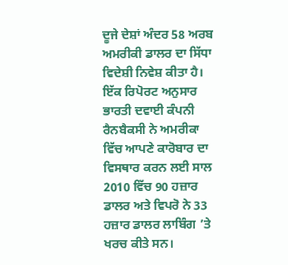ਦੂਜੇ ਦੇਸ਼ਾਂ ਅੰਦਰ 58 ਅਰਬ ਅਮਰੀਕੀ ਡਾਲਰ ਦਾ ਸਿੱਧਾ ਵਿਦੇਸ਼ੀ ਨਿਵੇਸ਼ ਕੀਤਾ ਹੈ। ਇੱਕ ਰਿਪੋਰਟ ਅਨੁਸਾਰ ਭਾਰਤੀ ਦਵਾਈ ਕੰਪਨੀ ਰੈਨਬੈਕਸੀ ਨੇ ਅਮਰੀਕਾ ਵਿੱਚ ਆਪਣੇ ਕਾਰੋਬਾਰ ਦਾ ਵਿਸਥਾਰ ਕਰਨ ਲਈ ਸਾਲ 2010 ਵਿੱਚ 90 ਹਜ਼ਾਰ ਡਾਲਰ ਅਤੇ ਵਿਪਰੋ ਨੇ 33 ਹਜ਼ਾਰ ਡਾਲਰ ਲਾਬਿੰਗ ’ਤੇ ਖਰਚ ਕੀਤੇ ਸਨ।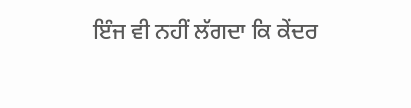ਇੰਜ ਵੀ ਨਹੀਂ ਲੱਗਦਾ ਕਿ ਕੇਂਦਰ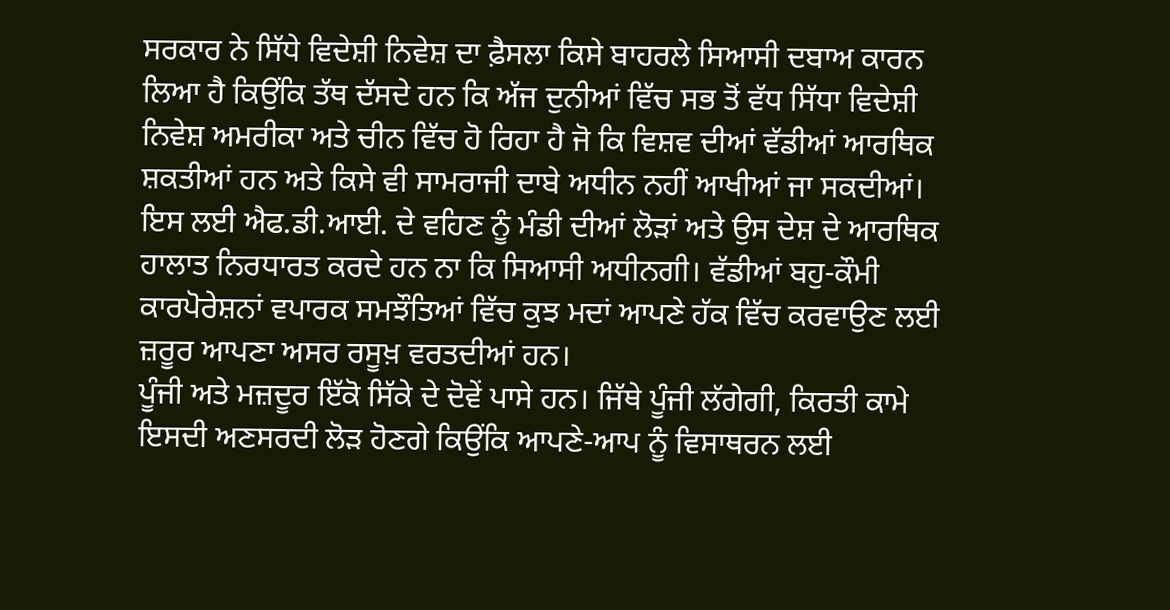ਸਰਕਾਰ ਨੇ ਸਿੱਧੇ ਵਿਦੇਸ਼ੀ ਨਿਵੇਸ਼ ਦਾ ਫ਼ੈਸਲਾ ਕਿਸੇ ਬਾਹਰਲੇ ਸਿਆਸੀ ਦਬਾਅ ਕਾਰਨ ਲਿਆ ਹੈ ਕਿਉਂਕਿ ਤੱਥ ਦੱਸਦੇ ਹਨ ਕਿ ਅੱਜ ਦੁਨੀਆਂ ਵਿੱਚ ਸਭ ਤੋਂ ਵੱਧ ਸਿੱਧਾ ਵਿਦੇਸ਼ੀ ਨਿਵੇਸ਼ ਅਮਰੀਕਾ ਅਤੇ ਚੀਨ ਵਿੱਚ ਹੋ ਰਿਹਾ ਹੈ ਜੋ ਕਿ ਵਿਸ਼ਵ ਦੀਆਂ ਵੱਡੀਆਂ ਆਰਥਿਕ ਸ਼ਕਤੀਆਂ ਹਨ ਅਤੇ ਕਿਸੇ ਵੀ ਸਾਮਰਾਜੀ ਦਾਬੇ ਅਧੀਨ ਨਹੀਂ ਆਖੀਆਂ ਜਾ ਸਕਦੀਆਂ। ਇਸ ਲਈ ਐਫ.ਡੀ.ਆਈ. ਦੇ ਵਹਿਣ ਨੂੰ ਮੰਡੀ ਦੀਆਂ ਲੋੜਾਂ ਅਤੇ ਉਸ ਦੇਸ਼ ਦੇ ਆਰਥਿਕ ਹਾਲਾਤ ਨਿਰਧਾਰਤ ਕਰਦੇ ਹਨ ਨਾ ਕਿ ਸਿਆਸੀ ਅਧੀਨਗੀ। ਵੱਡੀਆਂ ਬਹੁ-ਕੌਮੀ ਕਾਰਪੋਰੇਸ਼ਨਾਂ ਵਪਾਰਕ ਸਮਝੌਤਿਆਂ ਵਿੱਚ ਕੁਝ ਮਦਾਂ ਆਪਣੇ ਹੱਕ ਵਿੱਚ ਕਰਵਾਉਣ ਲਈ ਜ਼ਰੂਰ ਆਪਣਾ ਅਸਰ ਰਸੂਖ਼ ਵਰਤਦੀਆਂ ਹਨ।
ਪੂੰਜੀ ਅਤੇ ਮਜ਼ਦੂਰ ਇੱਕੋ ਸਿੱਕੇ ਦੇ ਦੋਵੇਂ ਪਾਸੇ ਹਨ। ਜਿੱਥੇ ਪੂੰਜੀ ਲੱਗੇਗੀ, ਕਿਰਤੀ ਕਾਮੇ ਇਸਦੀ ਅਣਸਰਦੀ ਲੋੜ ਹੋਣਗੇ ਕਿਉਂਕਿ ਆਪਣੇ-ਆਪ ਨੂੰ ਵਿਸਾਥਰਨ ਲਈ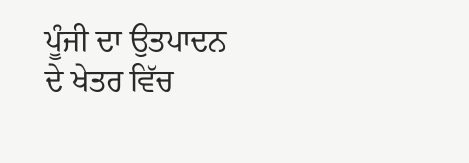ਪੂੰਜੀ ਦਾ ਉਤਪਾਦਨ ਦੇ ਖੇਤਰ ਵਿੱਚ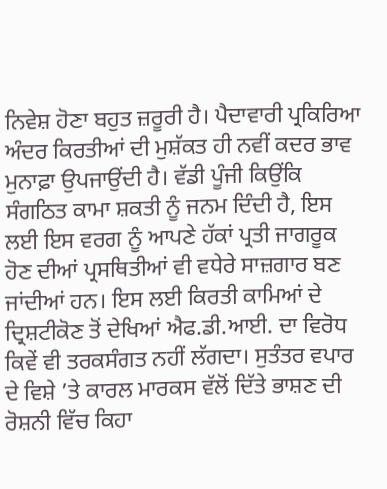ਨਿਵੇਸ਼ ਹੋਣਾ ਬਹੁਤ ਜ਼ਰੂਰੀ ਹੈ। ਪੈਦਾਵਾਰੀ ਪ੍ਰਕਿਰਿਆ ਅੰਦਰ ਕਿਰਤੀਆਂ ਦੀ ਮੁਸ਼ੱਕਤ ਹੀ ਨਵੀਂ ਕਦਰ ਭਾਵ ਮੁਨਾਫ਼ਾ ਉਪਜਾਉਂਦੀ ਹੈ। ਵੱਡੀ ਪੂੰਜੀ ਕਿਉਂਕਿ ਸੰਗਠਿਤ ਕਾਮਾ ਸ਼ਕਤੀ ਨੂੰ ਜਨਮ ਦਿੰਦੀ ਹੈ, ਇਸ ਲਈ ਇਸ ਵਰਗ ਨੂੰ ਆਪਣੇ ਹੱਕਾਂ ਪ੍ਰਤੀ ਜਾਗਰੂਕ ਹੋਣ ਦੀਆਂ ਪ੍ਰਸਥਿਤੀਆਂ ਵੀ ਵਧੇਰੇ ਸਾਜ਼ਗਾਰ ਬਣ ਜਾਂਦੀਆਂ ਹਨ। ਇਸ ਲਈ ਕਿਰਤੀ ਕਾਮਿਆਂ ਦੇ ਦ੍ਰਿਸ਼ਟੀਕੋਣ ਤੋਂ ਦੇਖਿਆਂ ਐਫ.ਡੀ.ਆਈ. ਦਾ ਵਿਰੋਧ ਕਿਵੇਂ ਵੀ ਤਰਕਸੰਗਤ ਨਹੀਂ ਲੱਗਦਾ। ਸੁਤੰਤਰ ਵਪਾਰ ਦੇ ਵਿਸ਼ੇ ’ਤੇ ਕਾਰਲ ਮਾਰਕਸ ਵੱਲੋਂ ਦਿੱਤੇ ਭਾਸ਼ਣ ਦੀ ਰੋਸ਼ਨੀ ਵਿੱਚ ਕਿਹਾ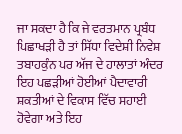ਜਾ ਸਕਦਾ ਹੈ ਕਿ ਜੇ ਵਰਤਮਾਨ ਪ੍ਰਬੰਧ ਪਿਛਾਖੜੀ ਹੈ ਤਾਂ ਸਿੱਧਾ ਵਿਦੇਸ਼ੀ ਨਿਵੇਸ਼ ਤਬਾਹਕੁੰਨ ਪਰ ਅੱਜ ਦੇ ਹਾਲਾਤਾਂ ਅੰਦਰ ਇਹ ਪਛੜੀਆਂ ਹੋਈਆਂ ਪੈਦਾਵਾਰੀ ਸ਼ਕਤੀਆਂ ਦੇ ਵਿਕਾਸ ਵਿੱਚ ਸਹਾਈ ਹੋਵੇਗਾ ਅਤੇ ਇਹ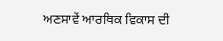ਅਣਸਾਵੇਂ ਆਰਥਿਕ ਵਿਕਾਸ ਦੀ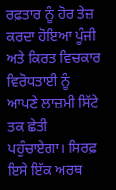ਰਫ਼ਤਾਰ ਨੂੰ ਹੋਰ ਤੇਜ਼ ਕਰਦਾ ਹੋਇਆ ਪੂੰਜੀ ਅਤੇ ਕਿਰਤ ਵਿਚਕਾਰ ਵਿਰੋਧਤਾਈ ਨੂੰ ਆਪਣੇ ਲਾਜ਼ਮੀ ਸਿੱਟੇ ਤਕ ਛੇਤੀ ਪਹੁੰਚਾਏਗਾ। ਸਿਰਫ਼ ਇਸੇ ਇੱਕ ਅਰਥ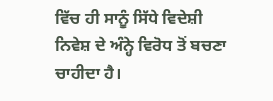ਵਿੱਚ ਹੀ ਸਾਨੂੰ ਸਿੱਧੇ ਵਿਦੇਸ਼ੀ ਨਿਵੇਸ਼ ਦੇ ਅੰਨ੍ਹੇ ਵਿਰੋਧ ਤੋਂ ਬਚਣਾ ਚਾਹੀਦਾ ਹੈ।